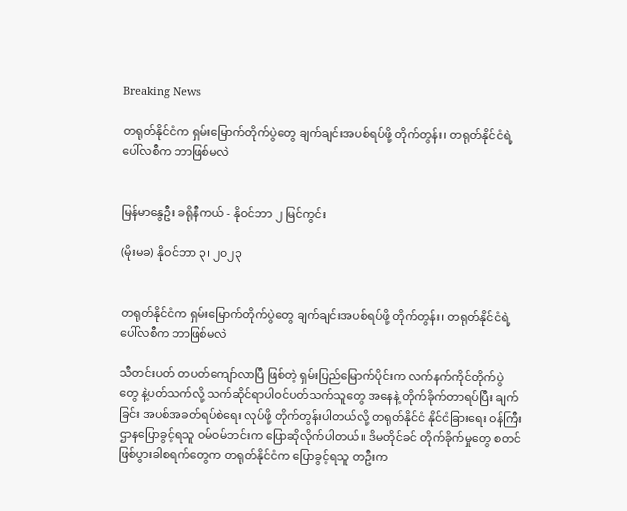Breaking News

တရုတ်နိုင်ငံက ရှမ်းမြောက်တိုက်ပွဲတွေ ချက်ချင်းအပစ်ရပ်ဖို့ တိုက်တွန်း၊ တရုတ်နိုင်ငံရဲ့ ပေါ်လစီက ဘာဖြစ်မလဲ


မြန်မာနွေဦး ခရိုနီကယ် - နိုဝင်ဘာ ၂ မြင်ကွင်း

(မိုးမခ) နိုဝင်ဘာ ၃၊ ၂၀၂၃


တရုတ်နိုင်ငံက ရှမ်းမြောက်တိုက်ပွဲတွေ ချက်ချင်းအပစ်ရပ်ဖို့ တိုက်တွန်း၊ တရုတ်နိုင်ငံရဲ့ ပေါ်လစီက ဘာဖြစ်မလဲ

သီတင်းပတ် တပတ်ကျော်လာပြီ ဖြစ်တဲ့ ရှမ်းပြည်မြောက်ပိုင်းက လက်နက်ကိုင်တိုက်ပွဲတွေ နဲ့ပတ်သက်လို့ သက်ဆိုင်ရာပါဝင်ပတ်သက်သူတွေ အနေနဲ့ တိုက်ခိုက်တာရပ်ပြီး ချက်ခြင်း အပစ်အခတ်ရပ်စဲရေး လုပ်ဖို့ တိုက်တွန်းပါတယ်လို့ တရုတ်နိုင်ငံ နိုင်ငံခြားရေး ဝန်ကြီးဌာနပြောခွင့်ရသူ ဝမ်ဝမ်ဘင်းက ပြောဆိုလိုက်ပါတယ်။ ဒိမတိုင်ခင် တိုက်ခိုက်မှုတွေ စတင်ဖြစ်ပွားခါစရက်တွေက တရုတ်နိုင်ငံက ပြောခွင့်ရသူ တဦးက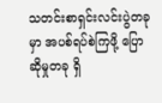သတင်းစာရှင်းလင်းပွဲတခုမှာ အပစ်ရပ်စဲကြဖို့ ပြောဆိုမှုတခု ရှိ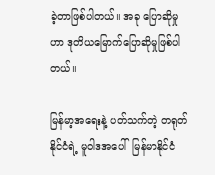ခဲ့တာဖြစ်ပါတယ်။ အခု ပြောဆိုမှုဟာ ဒုတိယမြောက်ပြောဆိုမှုဖြစ်ပါတယ်။

မြန်မာ့အရေးနဲ့ ပတ်သက်တဲ့ တရုတ်နိုင်ငံရဲ့ မူဝါဒအပေါ်  မြန်မာနိုင်ငံ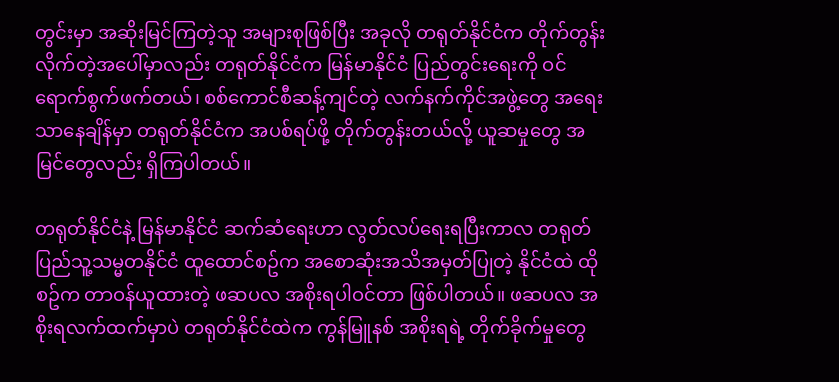တွင်းမှာ အဆိုးမြင်ကြတဲ့သူ အများစုဖြစ်ပြီး အခုလို တရုတ်နိုင်ငံက တိုက်တွန်းလိုက်တဲ့အပေါ်မှာလည်း တရုတ်နိုင်ငံက မြန်မာနိုင်ငံ ပြည်တွင်းရေးကို ဝင်ရောက်စွက်ဖက်တယ်၊ စစ်ကောင်စီဆန့်ကျင်တဲ့ လက်နက်ကိုင်အဖွဲ့တွေ အရေးသာနေချိန်မှာ တရုတ်နိုင်ငံက အပစ်ရပ်ဖို့ တိုက်တွန်းတယ်လို့ ယူဆမှုတွေ အမြင်တွေလည်း ရှိကြပါတယ်။

တရုတ်နိုင်ငံနဲ့ မြန်မာနိုင်ငံ ဆက်ဆံရေးဟာ လွတ်လပ်ရေးရပြီးကာလ တရုတ်ပြည်သူ့သမ္မတနိုင်ငံ ထူထောင်စဥ်က အစောဆုံးအသိအမှတ်ပြုတဲ့ နိုင်ငံထဲ ထိုစဥ်က တာဝန်ယူထားတဲ့ ဖဆပလ အစိုးရပါဝင်တာ ဖြစ်ပါတယ်။ ဖဆပလ အစိုးရလက်ထက်မှာပဲ တရုတ်နိုင်ငံထဲက ကွန်မြူနစ် အစိုးရရဲ့ တိုက်ခိုက်မှုတွေ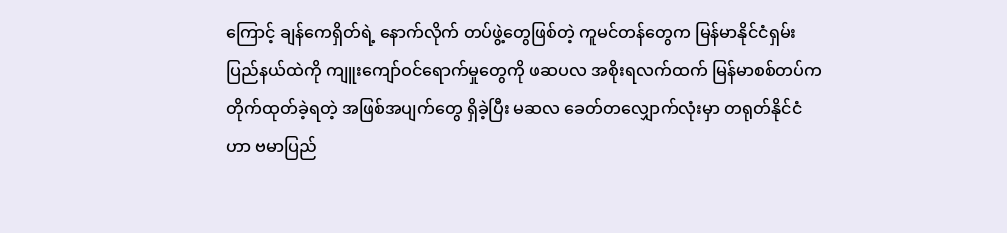ကြောင့် ချန်ကေရှိတ်ရဲ့ နောက်လိုက် တပ်ဖွဲ့တွေဖြစ်တဲ့ ကူမင်တန်တွေက မြန်မာနိုင်ငံရှမ်းပြည်နယ်ထဲကို ကျူးကျော်ဝင်ရောက်မှုတွေကို ဖဆပလ အစိုးရလက်ထက် မြန်မာစစ်တပ်က တိုက်ထုတ်ခဲ့ရတဲ့ အဖြစ်အပျက်တွေ ရှိခဲ့ပြီး မဆလ ခေတ်တလျှောက်လုံးမှာ တရုတ်နိုင်ငံဟာ ဗမာပြည်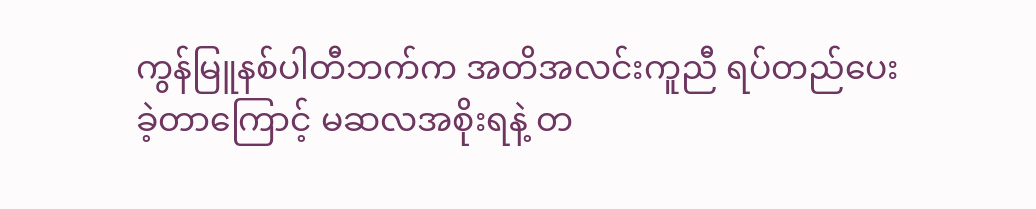ကွန်မြူနစ်ပါတီဘက်က အတိအလင်းကူညီ ရပ်တည်ပေးခဲ့တာကြောင့် မဆလအစိုးရနဲ့ တ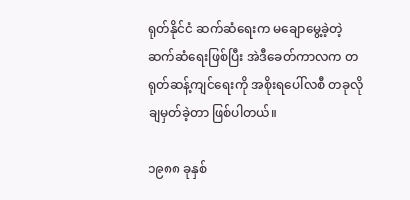ရုတ်နိုင်ငံ ဆက်ဆံရေးက မချောမွေ့ခဲ့တဲ့ ဆက်ဆံရေးဖြစ်ပြီး အဲဒီခေတ်ကာလက တရုတ်ဆန့်ကျင်ရေးကို အစိုးရပေါ်လစီ တခုလို ချမှတ်ခဲ့တာ ဖြစ်ပါတယ်။

၁၉၈၈ ခုနှစ်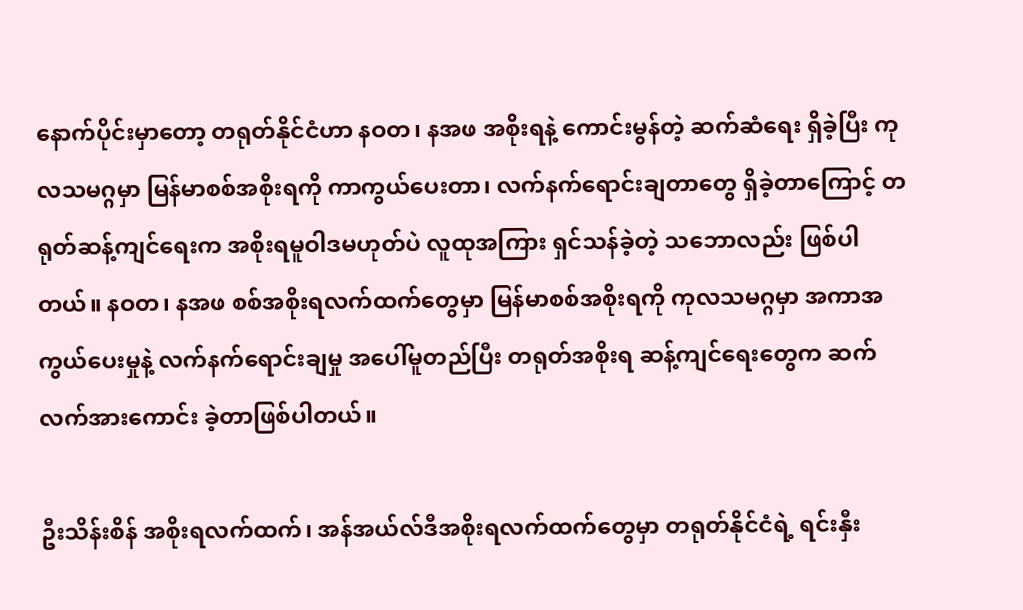နောက်ပိုင်းမှာတော့ တရုတ်နိုင်ငံဟာ နဝတ၊ နအဖ အစိုးရနဲ့ ကောင်းမွန်တဲ့ ဆက်ဆံရေး ရှိခဲ့ပြီး ကုလသမဂ္ဂမှာ မြန်မာစစ်အစိုးရကို ကာကွယ်ပေးတာ၊ လက်နက်ရောင်းချတာတွေ ရှိခဲ့တာကြောင့် တရုတ်ဆန့်ကျင်ရေးက အစိုးရမူဝါဒမဟုတ်ပဲ လူထုအကြား ရှင်သန်ခဲ့တဲ့ သဘောလည်း ဖြစ်ပါတယ်။ နဝတ၊ နအဖ စစ်အစိုးရလက်ထက်တွေမှာ မြန်မာစစ်အစိုးရကို ကုလသမဂ္ဂမှာ အကာအကွယ်ပေးမှုနဲ့ လက်နက်ရောင်းချမှု အပေါ်မူတည်ပြီး တရုတ်အစိုးရ ဆန့်ကျင်ရေးတွေက ဆက်လက်အားကောင်း ခဲ့တာဖြစ်ပါတယ်။

ဦးသိန်းစိန် အစိုးရလက်ထက်၊ အန်အယ်လ်ဒီအစိုးရလက်ထက်တွေမှာ တရုတ်နိုင်ငံရဲ့ ရင်းနှီး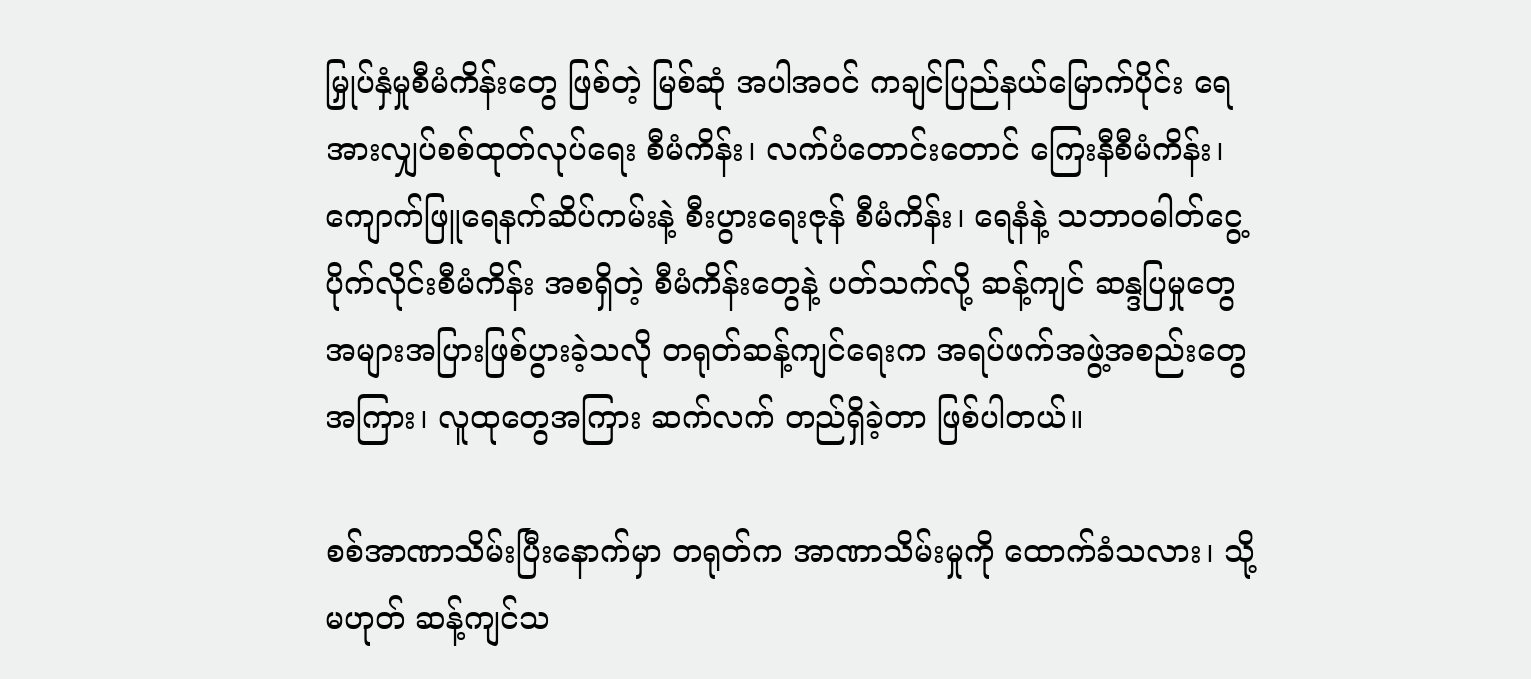မြှုပ်နှံမှုစီမံကိန်းတွေ ဖြစ်တဲ့ မြစ်ဆုံ အပါအဝင် ကချင်ပြည်နယ်မြောက်ပိုင်း ရေအားလျှပ်စစ်ထုတ်လုပ်ရေး စီမံကိန်း၊ လက်ပံတောင်းတောင် ကြေးနီစီမံကိန်း၊ ကျောက်ဖြူရေနက်ဆိပ်ကမ်းနဲ့ စီးပွားရေးဇုန် စီမံကိန်း၊ ရေနံနဲ့ သဘာဝဓါတ်ငွေ့ ပိုက်လိုင်းစီမံကိန်း အစရှိတဲ့ စီမံကိန်းတွေနဲ့ ပတ်သက်လို့ ဆန့်ကျင် ဆန္ဒပြမှုတွေ အများအပြားဖြစ်ပွားခဲ့သလို တရုတ်ဆန့်ကျင်ရေးက အရပ်ဖက်အဖွဲ့အစည်းတွေ အကြား၊ လူထုတွေအကြား ဆက်လက် တည်ရှိခဲ့တာ ဖြစ်ပါတယ်။

စစ်အာဏာသိမ်းပြီးနောက်မှာ တရုတ်က အာဏာသိမ်းမှုကို ထောက်ခံသလား၊ သို့မဟုတ် ဆန့်ကျင်သ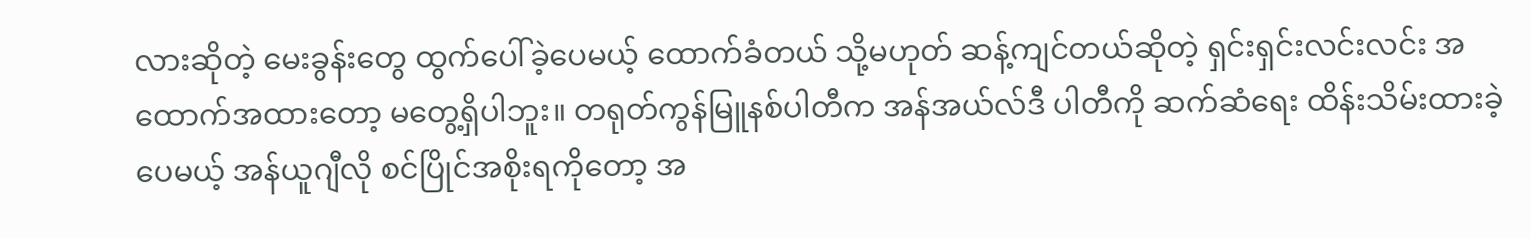လားဆိုတဲ့ မေးခွန်းတွေ ထွက်ပေါ်ခဲ့ပေမယ့် ထောက်ခံတယ် သို့မဟုတ် ဆန့်ကျင်တယ်ဆိုတဲ့ ရှင်းရှင်းလင်းလင်း အထောက်အထားတော့ မတွေ့ရှိပါဘူး။ တရုတ်ကွန်မြူနစ်ပါတီက အန်အယ်လ်ဒီ ပါတီကို ဆက်ဆံရေး ထိန်းသိမ်းထားခဲ့ပေမယ့် အန်ယူဂျီလို စင်ပြိုင်အစိုးရကိုတော့ အ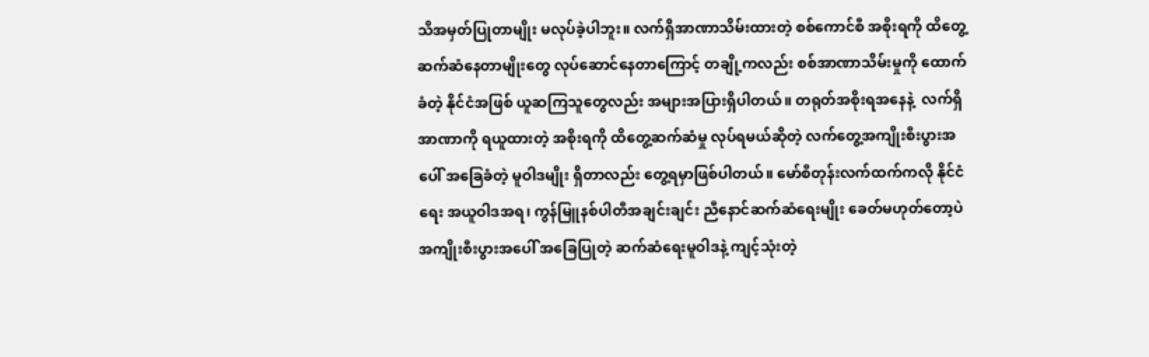သိအမှတ်ပြုတာမျိုး မလုပ်ခဲ့ပါဘူး။ လက်ရှိအာဏာသိမ်းထားတဲ့ စစ်ကောင်စီ အစိုးရကို ထိတွေ့ဆက်ဆံနေတာမျိုးတွေ လုပ်ဆောင်နေတာကြောင့် တချို့ကလည်း စစ်အာဏာသိမ်းမှုကို ထောက်ခံတဲ့ နိုင်ငံအဖြစ် ယူဆကြသူတွေလည်း အများအပြားရှိပါတယ်။ တရုတ်အစိုးရအနေနဲ့  လက်ရှိအာဏာကို ရယူထားတဲ့ အစိုးရကို ထိတွေ့ဆက်ဆံမှု လုပ်ရမယ်ဆိုတဲ့ လက်တွေ့အကျိုးစီးပွားအပေါ် အခြေခံတဲ့ မူဝါဒမျိုး ရှိတာလည်း တွေ့ရမှာဖြစ်ပါတယ်။ မော်စီတုန်းလက်ထက်ကလို နိုင်ငံရေး အယူဝါဒအရ၊ ကွန်မြူနစ်ပါတီအချင်းချင်း ညီနောင်ဆက်ဆံရေးမျိုး ခေတ်မဟုတ်တော့ပဲ အကျိုးစီးပွားအပေါ် အခြေပြုတဲ့ ဆက်ဆံရေးမူဝါဒနဲ့ ကျင့်သုံးတဲ့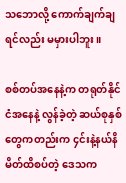သဘောလို့ ကောက်ချက်ချရင်လည်း မမှားပါဘူး။

စစ်တပ်အနေနဲ့က တရုတ်နိုင်ငံအနေနဲ့ လွန်ခဲ့တဲ့ ဆယ်စုနှစ်တွေကတည်းက ၄င်းနဲ့နယ်နိမိတ်ထိစပ်တဲ့ ဒေသက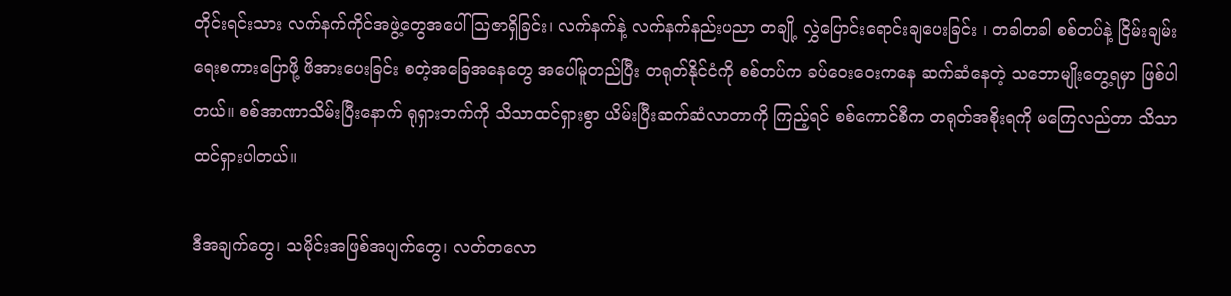တိုင်းရင်းသား လက်နက်ကိုင်အဖွဲ့တွေအပေါ် သြဇာရှိခြင်း၊ လက်နက်နဲ့ လက်နက်နည်းပညာ တချို့ လွှဲပြောင်းရောင်းချပေးခြင်း ၊ တခါတခါ စစ်တပ်နဲ့ ငြိမ်းချမ်းရေးစကားပြောဖို့ ဖိအားပေးခြင်း စတဲ့အခြေအနေတွေ အပေါ်မူတည်ပြီး တရုတ်နိုင်ငံကို စစ်တပ်က ခပ်ဝေးဝေးကနေ ဆက်ဆံနေတဲ့ သဘောမျိုးတွေ့ရမှာ ဖြစ်ပါတယ်။ စစ်အာဏာသိမ်းပြီးနောက် ရုရှားဘက်ကို သိသာထင်ရှားစွာ ယိမ်းပြီးဆက်ဆံလာတာကို ကြည့်ရင် စစ်ကောင်စီက တရုတ်အစိုးရကို မကြေလည်တာ သိသာထင်ရှားပါတယ်။

ဒီအချက်တွေ၊ သမိုင်းအဖြစ်အပျက်တွေ၊ လတ်တလော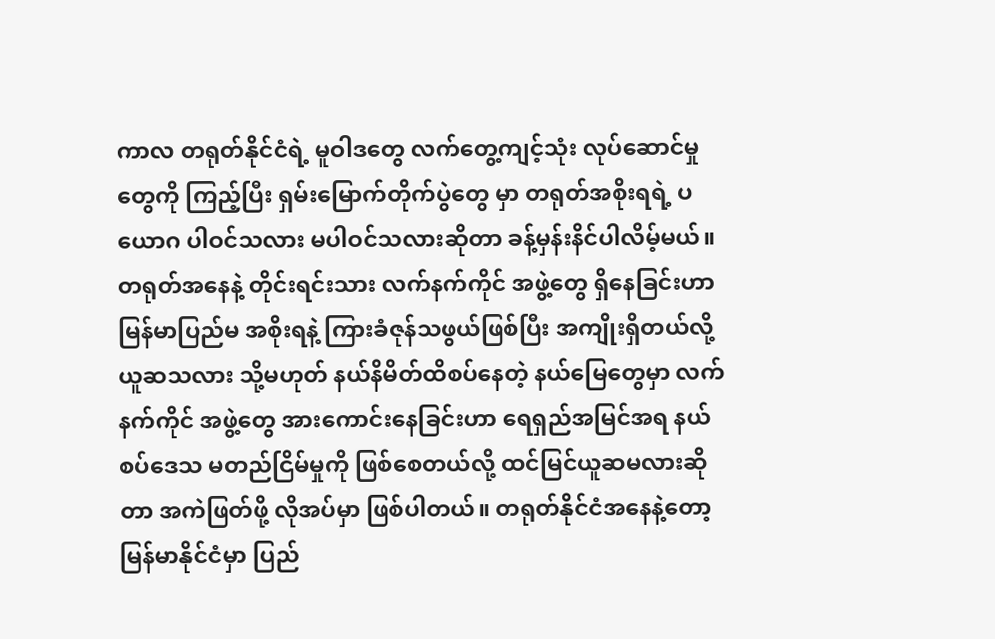ကာလ တရုတ်နိုင်ငံရဲ့ မူဝါဒတွေ လက်တွေ့ကျင့်သုံး လုပ်ဆောင်မှုတွေကို ကြည့်ပြီး ရှမ်းမြောက်တိုက်ပွဲတွေ မှာ တရုတ်အစိုးရရဲ့ ပယောဂ ပါဝင်သလား မပါဝင်သလားဆိုတာ ခန့်မှန်းနိင်ပါလိမ့်မယ်။ တရုတ်အနေနဲ့ တိုင်းရင်းသား လက်နက်ကိုင် အဖွဲ့တွေ ရှိနေခြင်းဟာ မြန်မာပြည်မ အစိုးရနဲ့ ကြားခံဇုန်သဖွယ်ဖြစ်ပြီး အကျိုးရှိတယ်လို့ ယူဆသလား သို့မဟုတ် နယ်နိမိတ်ထိစပ်နေတဲ့ နယ်မြေတွေမှာ လက်နက်ကိုင် အဖွဲ့တွေ အားကောင်းနေခြင်းဟာ ရေရှည်အမြင်အရ နယ်စပ်ဒေသ မတည်ငြိမ်မှုကို ဖြစ်စေတယ်လို့ ထင်မြင်ယူဆမလားဆိုတာ အကဲဖြတ်ဖို့ လိုအပ်မှာ ဖြစ်ပါတယ်။ တရုတ်နိုင်ငံအနေနဲ့တော့ မြန်မာနိုင်ငံမှာ ပြည်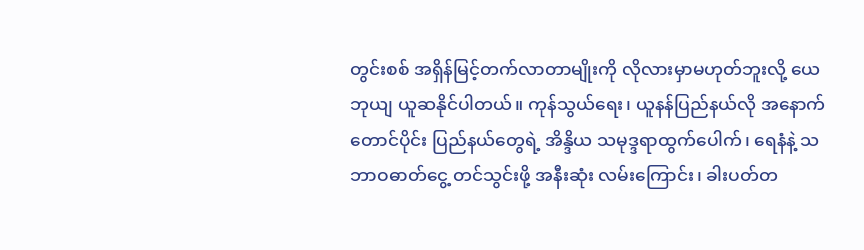တွင်းစစ် အရှိန်မြင့်တက်လာတာမျိုးကို လိုလားမှာမဟုတ်ဘူးလို့ ယေဘုယျ ယူဆနိုင်ပါတယ်။ ကုန်သွယ်ရေး၊ ယူနန်ပြည်နယ်လို အနောက်တောင်ပိုင်း ပြည်နယ်တွေရဲ့ အိန္ဒိယ သမုဒ္ဒရာထွက်ပေါက်၊ ရေနံနဲ့ သဘာဝဓာတ်ငွေ့ တင်သွင်းဖို့ အနီးဆုံး လမ်းကြောင်း၊ ခါးပတ်တ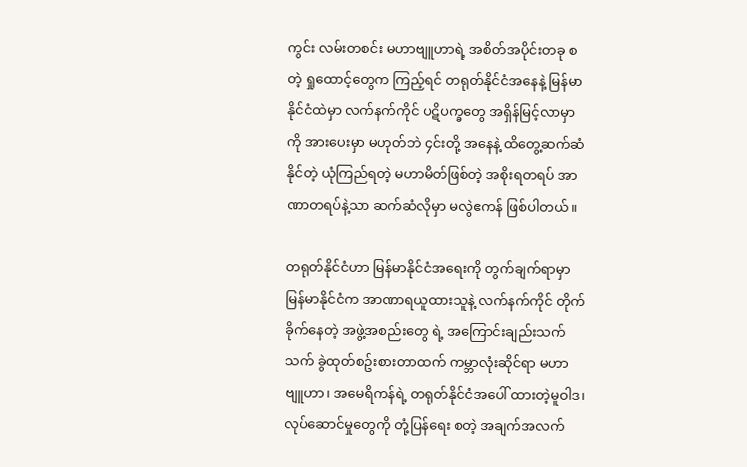ကွင်း လမ်းတစင်း မဟာဗျူဟာရဲ့ အစိတ်အပိုင်းတခု စတဲ့ ရှုထောင့်တွေက ကြည့်ရင် တရုတ်နိုင်ငံအနေနဲ့ မြန်မာနိုင်ငံထဲမှာ လက်နက်ကိုင် ပဋိပက္ခတွေ အရှိန်မြင့်လာမှာကို အားပေးမှာ မဟုတ်ဘဲ ၄င်းတို့ အနေနဲ့ ထိတွေ့ဆက်ဆံနိုင်တဲ့ ယုံကြည်ရတဲ့ မဟာမိတ်ဖြစ်တဲ့ အစိုးရတရပ် အာဏာတရပ်နဲ့သာ ဆက်ဆံလိုမှာ မလွဲဧကန် ဖြစ်ပါတယ်။

တရုတ်နိုင်ငံဟာ မြန်မာနိုင်ငံအရေးကို တွက်ချက်ရာမှာ မြန်မာနိုင်ငံက အာဏာရယူထားသူနဲ့ လက်နက်ကိုင် တိုက်ခိုက်နေတဲ့ အဖွဲ့အစည်းတွေ ရဲ့ အကြောင်းချည်းသက်သက် ခွဲထုတ်စဥ်းစားတာထက် ကမ္ဘာလုံးဆိုင်ရာ မဟာဗျူဟာ၊ အမေရိကန်ရဲ့ တရုတ်နိုင်ငံအပေါ် ထားတဲ့မူဝါဒ၊ လုပ်ဆောင်မှုတွေကို တုံ့ပြန်ရေး စတဲ့ အချက်အလက်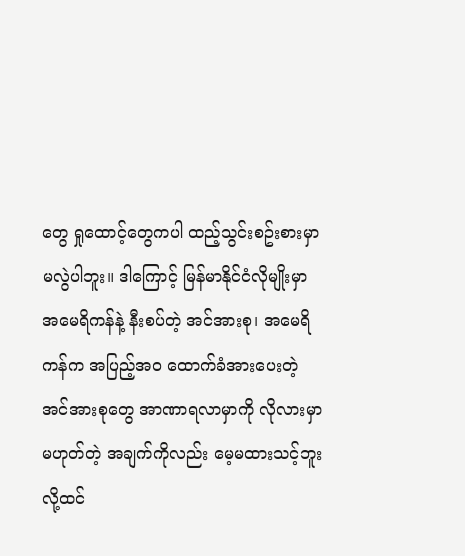တွေ ရှုထောင့်တွေကပါ ထည့်သွင်းစဥ်းစားမှာ မလွဲပါဘူး။ ဒါကြောင့် မြန်မာနိုင်ငံလိုမျိုးမှာ အမေရိကန်နဲ့ နီးစပ်တဲ့ အင်အားစု၊ အမေရိကန်က အပြည့်အဝ ထောက်ခံအားပေးတဲ့ အင်အားစုတွေ အာဏာရလာမှာကို လိုလားမှာ မဟုတ်တဲ့ အချက်ကိုလည်း မေ့မထားသင့်ဘူးလို့ထင်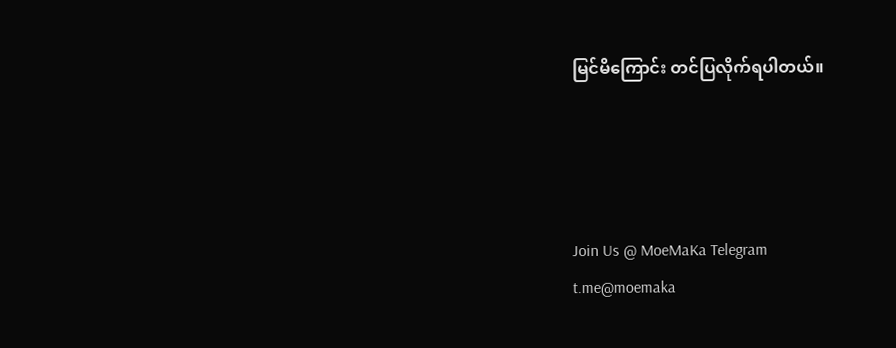မြင်မိကြောင်း တင်ပြလိုက်ရပါတယ်။




Join Us @ MoeMaKa Telegram
t.me@moemaka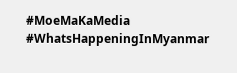#MoeMaKaMedia
#WhatsHappeningInMyanmar